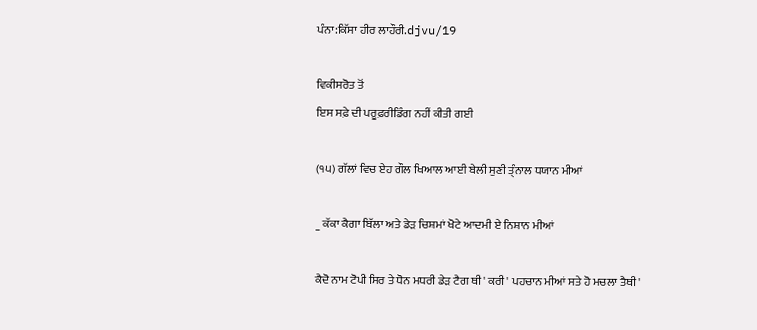ਪੰਨਾ:ਕਿੱਸਾ ਹੀਰ ਲਾਹੌਰੀ.djvu/19

ਵਿਕੀਸਰੋਤ ਤੋਂ
ਇਸ ਸਫ਼ੇ ਦੀ ਪਰੂਫ਼ਰੀਡਿੰਗ ਨਹੀਂ ਕੀਤੀ ਗਈ

(੧੫) ਗੱਲਾਂ ਵਿਚ ਏਹ ਗੌਲ ਖਿਆਲ ਆਈ ਬੇਲੀ ਸੁਣੀ ਤ੍ੰਨਾਲ ਧਯਾਨ ਮੀਆਂ

_ ਕੱਕਾ ਕੈਗਾ ਬਿੱਲਾ ਅਤੇ ਡੇੜ ਚਿਸ਼ਮਾਂ ਖੋਟੇ ਆਦਮੀ ਏ ਨਿਸ਼ਾਨ ਮੀਆਂ

ਕੈਦੋ ਨਾਮ ਟੋਪੀ ਸਿਰ ਤੇ ਧੋਨ ਮਧਰੀ ਡੇੜ ਟੈਗ ਥੀ' ਕਰੀ' ਪਹਚਾਨ ਮੀਆਂ ਸਤੇ ਹੋ ਮਚਲਾ ਤੈਥੀ'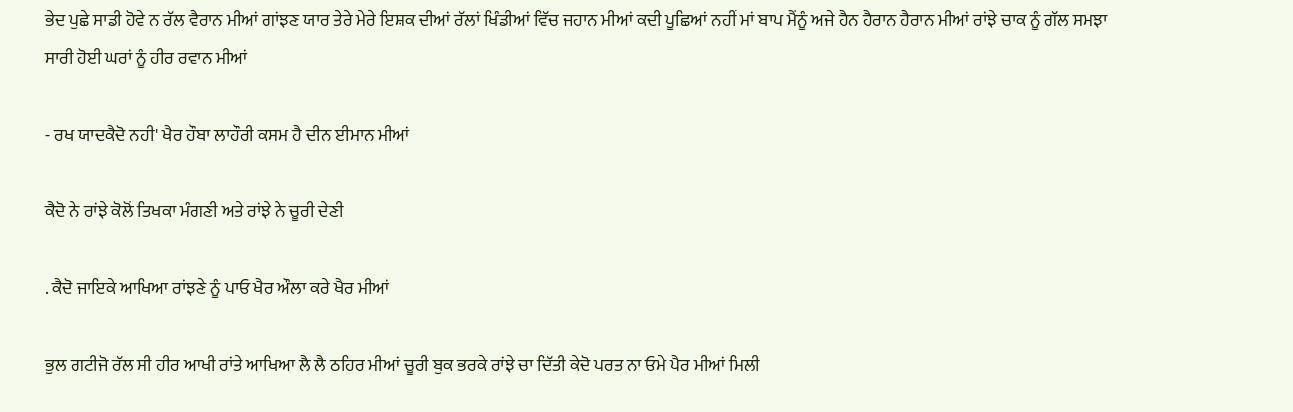ਭੇਦ ਪੁਛੇ ਸਾਡੀ ਹੋਵੇ ਨ ਰੱਲ ਵੈਰਾਨ ਮੀਆਂ ਗਾਂਝਣ ਯਾਰ ਤੇਰੇ ਮੇਰੇ ਇਸ਼ਕ ਦੀਆਂ ਰੱਲਾਂ ਖਿੰਡੀਆਂ ਵਿੱਚ ਜਹਾਨ ਮੀਆਂ ਕਦੀ ਪੂਛਿਆਂ ਨਹੀਂ ਮਾਂ ਬਾਪ ਮੈਂਨੂੰ ਅਜੇ ਹੈਨ ਹੈਰਾਨ ਹੈਰਾਨ ਮੀਆਂ ਰਾਂਝੇ ਚਾਕ ਨੂੰ ਗੱਲ ਸਮਝਾ ਸਾਰੀ ਹੋਈ ਘਰਾਂ ਨੂੰ ਹੀਰ ਰਵਾਨ ਮੀਆਂ

- ਰਖ ਯਾਦਕੈਦੋ ਨਹੀ' ਖੈਰ ਹੌਬਾ ਲਾਹੌਰੀ ਕਸਮ ਹੈ ਦੀਨ ਈਮਾਨ ਮੀਆਂ

ਕੈਦੋ ਨੇ ਰਾਂਝੇ ਕੋਲੋਂ ਤਿਖਕਾ ਮੰਗਣੀ ਅਤੇ ਰਾਂਝੇ ਨੇ ਚੂਰੀ ਦੇਣੀ

. ਕੈਦੋ ਜਾਇਕੇ ਆਖਿਆ ਰਾਂਝਣੇ ਨੂੰ ਪਾਓ ਖੈਰ ਔਲਾ ਕਰੇ ਖੈਰ ਮੀਆਂ

ਭੁਲ ਗਟੀਜੋ ਰੱਲ ਸੀ ਹੀਰ ਆਖੀ ਰਾਂਤੇ ਆਖਿਆ ਲੈ ਲੈ ਠਹਿਰ ਮੀਆਂ ਚੂਰੀ ਬੁਕ ਭਰਕੇ ਰਾਂਝੇ ਚਾ ਦਿੱਤੀ ਕੇਦੋ ਪਰਤ ਨਾ ਓਮੇ ਪੈਰ ਮੀਆਂ ਮਿਲੀ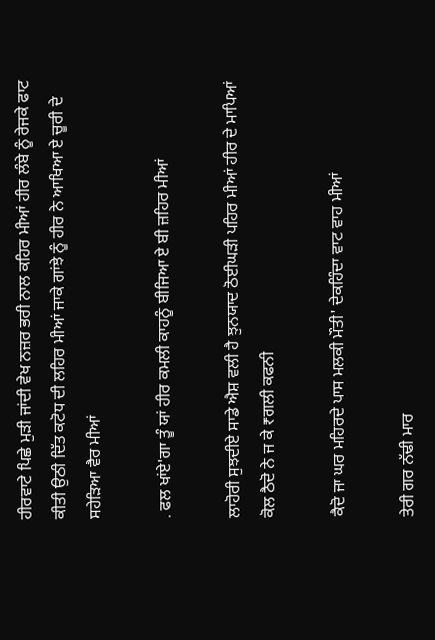ਹੀਰਵਾਟੇ ਪਿਛੇ ਮੁੜੀ ਜਾਂਦੀ ਵੇਖ ਨਜ਼ਰ ਭਰੀ ਨਾਲ ਕਹਿਰ ਮੀਆਂ ਹੀਰ ਲੰਬੇ ਨੂੰ ਰੇਜਕੇ ਫਾਟ ਕੀਤੀ ਉਠੀ ਦਿੱਤ ਕਟੋਧ ਦੀ ਲਹਿਰ ਮੀਆਂ ਜਾਕੇ ਗਾਂਝੇ ਨੂੰ ਹੀਰ ਨੇ ਆਖਿਆ ਏ ਚੂਰੀ ਦੇ ਸਹੇੜਿਆ ਵੈਰ ਮੀਆਂ

. ਫਲ ਖਾਂਏ'ਗਾ ਤੂੰ ਯਾਂ ਹੀਰ ਕਮਲੀ ਕਾਹਨੂੰ ਬੀਜਿਆ ਏ ਬੀ ਜ਼ਹਿਰ ਮੀਆਂ

ਲਾਹੋਰੀ ਸੁਝਦੀਏ ਸਾਡੇ ਐਸ਼ ਵਲੀ ਹੈ ਝੁਨਯਾਦ ਠੋਈਘੜੀ ਪਹਿਰ ਮੀਆਂ ਹੀਰ ਦੇ ਮਾਪਿਆਂ ਕੋਲ ਠੈਦੋ ਨੇ ਜ ਕੇ ₹ਗਲੀ ਕਫਨੀ

ਕੈਦੋ ਜਾ ਘਰ ਮਹਿਰਦੇ ਪਾਸ ਮਲਕੀ ਮੌਤੀ' ਦੇਕਹਿੰਦਾ ਵਾਟ ਵਾਹ ਮੀਆਂ

ਤੇਰੀ ਗਰ ਨੱਢੀ ਮਾਰ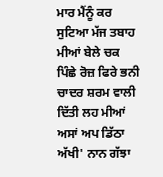ਮਾਰ ਮੈਂਨੂੰ ਕਰ ਸੁਟਿਆ ਮੱਜ ਤਬਾਹ ਮੀਆਂ ਬੇਲੇ ਚਕ ਪਿੰਛੇ ਰੋਜ਼ ਫਿਰੇ ਭਨੀ ਚਾਦਰ ਸ਼ਰਮ ਵਾਲੀ ਦਿੱਤੀ ਲਹ ਮੀਆਂ ਅਸਾਂ ਅਪ ਡਿੱਠਾ ਅੱਖੀ' ਨਾਨ ਗੱਝਾ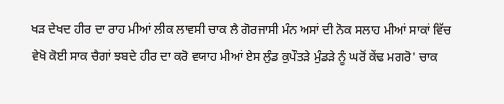ਖੜ ਦੇਖਦ ਹੀਰ ਦਾ ਰਾਹ ਮੀਆਂ ਲੀਕ ਲਾਵਸੀ ਚਾਕ ਲੈ ਗੋਰਜਾਸੀ ਮੰਨ ਅਸਾਂ ਦੀ ਨੋਕ ਸਲਾਹ ਮੀਆਂ ਸਾਕਾਂ ਵਿੱਚ ਵੇਖੋ ਕੋਈ ਸਾਕ ਚੈਗਾਂ ਝਬਦੇ ਹੀਰ ਦਾ ਕਰੋ ਵਯਾਹ ਮੀਆਂ ਏਸ ਲੁੰਡ ਕੁਪੌਤੜੇ ਮੁੰਡੜੇ ਨੂੰ ਘਰੋਂ ਕੇਂਢ ਮਗਰੋ' ਚਾਕ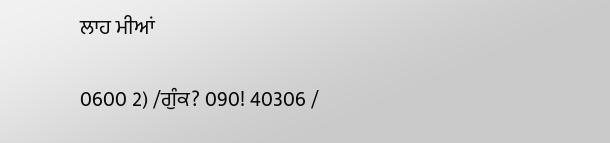ਲਾਹ ਮੀਆਂ

0600 2) /ਗੁੰਕ? 090! 40306 /